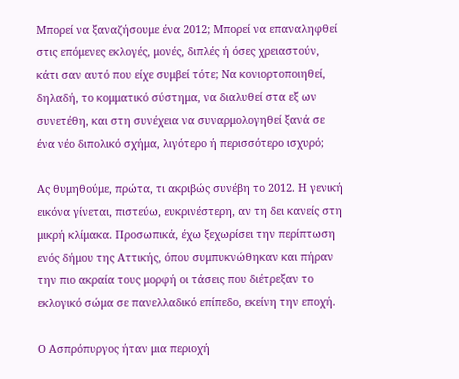Μπορεί να ξαναζήσουμε ένα 2012; Μπορεί να επαναληφθεί στις επόμενες εκλογές, μονές, διπλές ή όσες χρειαστούν, κάτι σαν αυτό που είχε συμβεί τότε; Να κονιορτοποιηθεί, δηλαδή, το κομματικό σύστημα, να διαλυθεί στα εξ ων συνετέθη, και στη συνέχεια να συναρμολογηθεί ξανά σε ένα νέο διπολικό σχήμα, λιγότερο ή περισσότερο ισχυρό;

Ας θυμηθούμε, πρώτα, τι ακριβώς συνέβη το 2012. Η γενική εικόνα γίνεται, πιστεύω, ευκρινέστερη, αν τη δει κανείς στη μικρή κλίμακα. Προσωπικά, έχω ξεχωρίσει την περίπτωση ενός δήμου της Αττικής, όπου συμπυκνώθηκαν και πήραν την πιο ακραία τους μορφή οι τάσεις που διέτρεξαν το εκλογικό σώμα σε πανελλαδικό επίπεδο, εκείνη την εποχή.

Ο Ασπρόπυργος ήταν μια περιοχή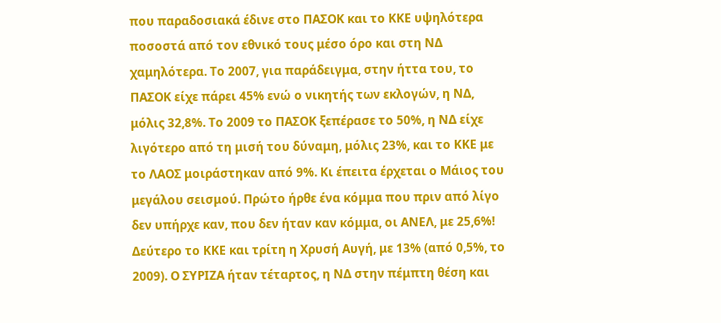που παραδοσιακά έδινε στο ΠΑΣΟΚ και το ΚΚΕ υψηλότερα ποσοστά από τον εθνικό τους μέσο όρο και στη ΝΔ χαμηλότερα. Το 2007, για παράδειγμα, στην ήττα του, το ΠΑΣΟΚ είχε πάρει 45% ενώ ο νικητής των εκλογών, η ΝΔ, μόλις 32,8%. Το 2009 το ΠΑΣΟΚ ξεπέρασε το 50%, η ΝΔ είχε λιγότερο από τη μισή του δύναμη, μόλις 23%, και το ΚΚΕ με το ΛΑΟΣ μοιράστηκαν από 9%. Κι έπειτα έρχεται ο Μάιος του μεγάλου σεισμού. Πρώτο ήρθε ένα κόμμα που πριν από λίγο δεν υπήρχε καν, που δεν ήταν καν κόμμα, οι ΑΝΕΛ, με 25,6%! Δεύτερο το ΚΚΕ και τρίτη η Χρυσή Αυγή, με 13% (από 0,5%, το 2009). Ο ΣΥΡΙΖΑ ήταν τέταρτος, η ΝΔ στην πέμπτη θέση και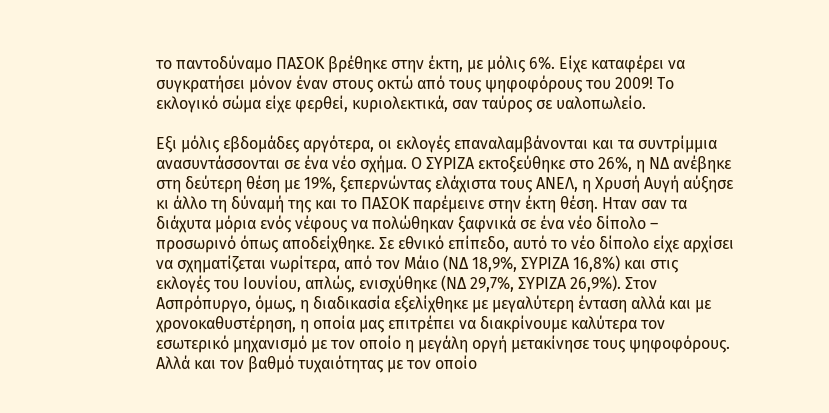το παντοδύναμο ΠΑΣΟΚ βρέθηκε στην έκτη, με μόλις 6%. Είχε καταφέρει να συγκρατήσει μόνον έναν στους οκτώ από τους ψηφοφόρους του 2009! Το εκλογικό σώμα είχε φερθεί, κυριολεκτικά, σαν ταύρος σε υαλοπωλείο.

Εξι μόλις εβδομάδες αργότερα, οι εκλογές επαναλαμβάνονται και τα συντρίμμια ανασυντάσσονται σε ένα νέο σχήμα. Ο ΣΥΡΙΖΑ εκτοξεύθηκε στο 26%, η ΝΔ ανέβηκε στη δεύτερη θέση με 19%, ξεπερνώντας ελάχιστα τους ΑΝΕΛ, η Χρυσή Αυγή αύξησε κι άλλο τη δύναμή της και το ΠΑΣΟΚ παρέμεινε στην έκτη θέση. Ηταν σαν τα διάχυτα μόρια ενός νέφους να πολώθηκαν ξαφνικά σε ένα νέο δίπολο – προσωρινό όπως αποδείχθηκε. Σε εθνικό επίπεδο, αυτό το νέο δίπολο είχε αρχίσει να σχηματίζεται νωρίτερα, από τον Μάιο (ΝΔ 18,9%, ΣΥΡΙΖΑ 16,8%) και στις εκλογές του Ιουνίου, απλώς, ενισχύθηκε (ΝΔ 29,7%, ΣΥΡΙΖΑ 26,9%). Στον Ασπρόπυργο, όμως, η διαδικασία εξελίχθηκε με μεγαλύτερη ένταση αλλά και με χρονοκαθυστέρηση, η οποία μας επιτρέπει να διακρίνουμε καλύτερα τον εσωτερικό μηχανισμό με τον οποίο η μεγάλη οργή μετακίνησε τους ψηφοφόρους. Αλλά και τον βαθμό τυχαιότητας με τον οποίο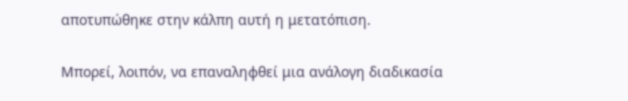αποτυπώθηκε στην κάλπη αυτή η μετατόπιση.

Μπορεί, λοιπόν, να επαναληφθεί μια ανάλογη διαδικασία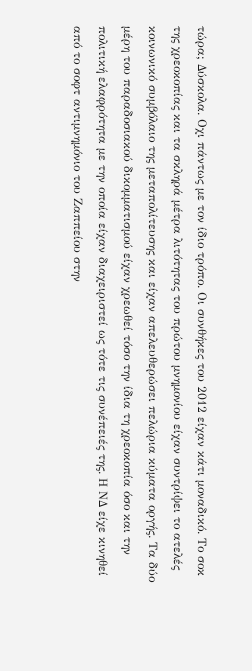τώρα; Δύσκολα. Οχι πάντως με τον ίδιο τρόπο. Οι συνθήκες του 2012 είχαν κάτι μοναδικό. Το σοκ της χρεοκοπίας και τα σκληρά μέτρα λιτότητας του πρώτου μνημονίου είχαν συντρίψει το ατελές κοινωνικό συμβόλαιο της μεταπολίτευσης και είχαν απελευθερώσει πελώρια κύματα οργής. Τα δύο μέρη του παραδοσιακού δικομματισμού είχαν χρεωθεί τόσο την ίδια τη χρεοκοπία όσο και την πολιτική ελαφρότητα με την οποία είχαν διαχειριστεί ως τότε τις συνέπειές της. Η ΝΔ είχε κινηθεί από το σοφτ αντιμνημόνιο του Ζαππείου στην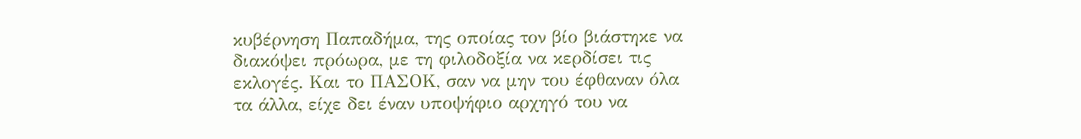κυβέρνηση Παπαδήμα, της οποίας τον βίο βιάστηκε να διακόψει πρόωρα, με τη φιλοδοξία να κερδίσει τις εκλογές. Και το ΠΑΣΟΚ, σαν να μην του έφθαναν όλα τα άλλα, είχε δει έναν υποψήφιο αρχηγό του να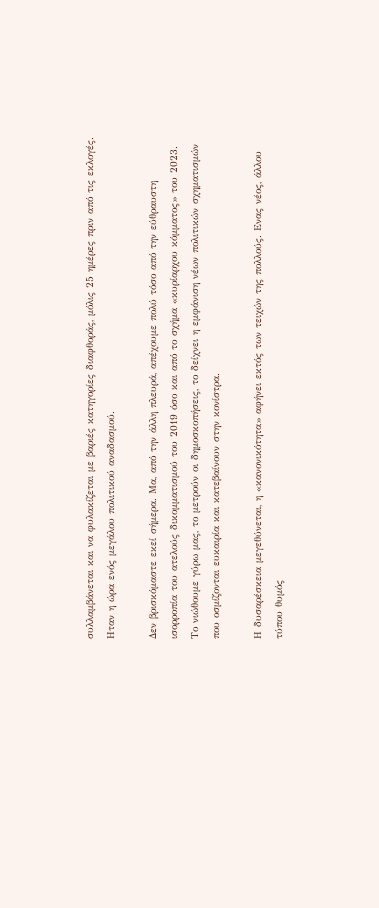συλλαμβάνεται και να φυλακίζεται με βαριές κατηγορίες διαφθοράς, μόλις 25 ημέρες πριν από τις εκλογές. Ηταν η ώρα ενός μεγάλου πολιτικού αναδασμού.

Δεν βρισκόμαστε εκεί σήμερα. Μα, από την άλλη πλευρά, απέχουμε πολύ τόσο από την εύθραυστη ισορροπία του ατελούς δικομματισμού του 2019 όσο και από το σχήμα «κυρίαρχου κόμματος» του 2023. Το νιώθουμε γύρω μας, το μετρούν οι δημοσκοπήσεις, το δείχνει η εμφάνιση νέων πολιτικών σχηματισμών που οσμίζονται ευκαιρία και κατεβαίνουν στην κονίστρα.

Η δυσαρέσκεια μεγεθύνεται, η «κανονικότητα» αφήνει εκτός των τειχών της πολλούς. Ενας νέος, άλλου τύπου θυμός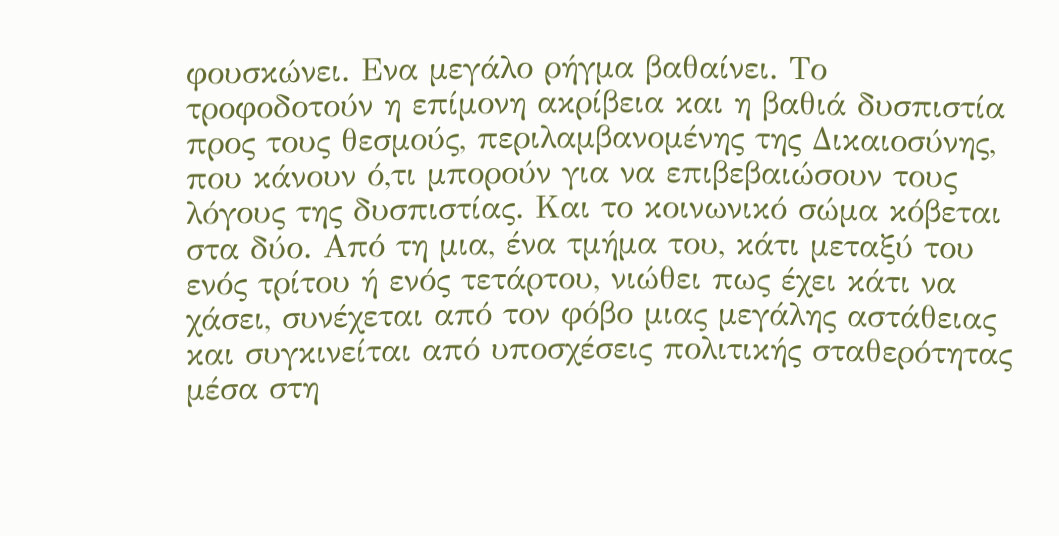φουσκώνει. Ενα μεγάλο ρήγμα βαθαίνει. Το τροφοδοτούν η επίμονη ακρίβεια και η βαθιά δυσπιστία προς τους θεσμούς, περιλαμβανομένης της Δικαιοσύνης, που κάνουν ό,τι μπορούν για να επιβεβαιώσουν τους λόγους της δυσπιστίας. Και το κοινωνικό σώμα κόβεται στα δύο. Από τη μια, ένα τμήμα του, κάτι μεταξύ του ενός τρίτου ή ενός τετάρτου, νιώθει πως έχει κάτι να χάσει, συνέχεται από τον φόβο μιας μεγάλης αστάθειας και συγκινείται από υποσχέσεις πολιτικής σταθερότητας μέσα στη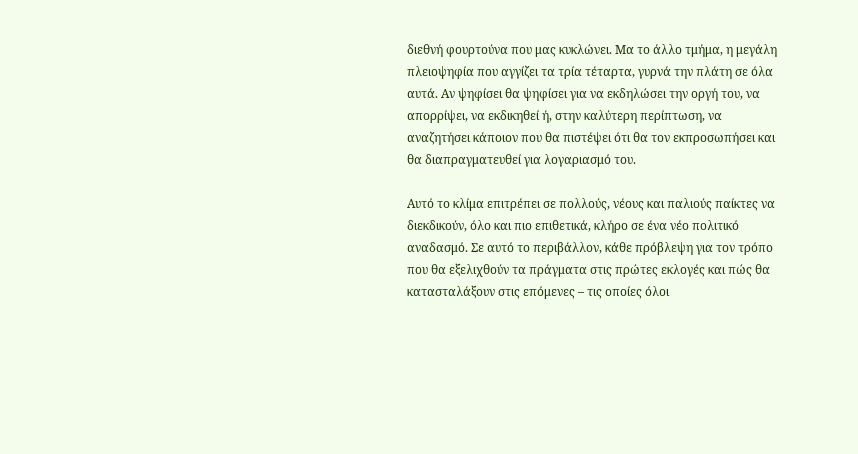διεθνή φουρτούνα που μας κυκλώνει. Μα το άλλο τμήμα, η μεγάλη πλειοψηφία που αγγίζει τα τρία τέταρτα, γυρνά την πλάτη σε όλα αυτά. Αν ψηφίσει θα ψηφίσει για να εκδηλώσει την οργή του, να απορρίψει, να εκδικηθεί ή, στην καλύτερη περίπτωση, να αναζητήσει κάποιον που θα πιστέψει ότι θα τον εκπροσωπήσει και θα διαπραγματευθεί για λογαριασμό του.

Αυτό το κλίμα επιτρέπει σε πολλούς, νέους και παλιούς παίκτες να διεκδικούν, όλο και πιο επιθετικά, κλήρο σε ένα νέο πολιτικό αναδασμό. Σε αυτό το περιβάλλον, κάθε πρόβλεψη για τον τρόπο που θα εξελιχθούν τα πράγματα στις πρώτες εκλογές και πώς θα κατασταλάξουν στις επόμενες – τις οποίες όλοι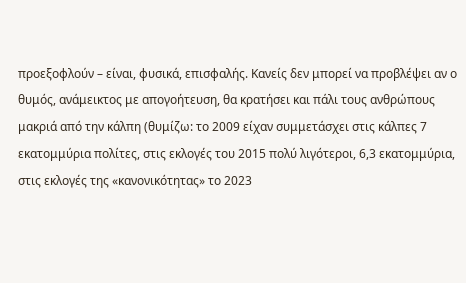προεξοφλούν – είναι, φυσικά, επισφαλής. Κανείς δεν μπορεί να προβλέψει αν ο θυμός, ανάμεικτος με απογοήτευση, θα κρατήσει και πάλι τους ανθρώπους μακριά από την κάλπη (θυμίζω: το 2009 είχαν συμμετάσχει στις κάλπες 7 εκατομμύρια πολίτες, στις εκλογές του 2015 πολύ λιγότεροι, 6,3 εκατομμύρια, στις εκλογές της «κανονικότητας» το 2023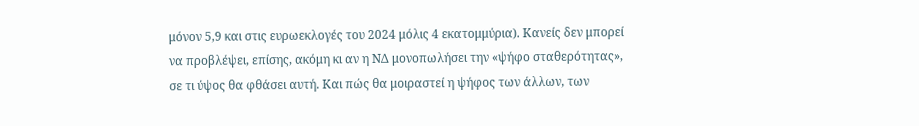μόνον 5,9 και στις ευρωεκλογές του 2024 μόλις 4 εκατομμύρια). Κανείς δεν μπορεί να προβλέψει, επίσης, ακόμη κι αν η ΝΔ μονοπωλήσει την «ψήφο σταθερότητας», σε τι ύψος θα φθάσει αυτή. Και πώς θα μοιραστεί η ψήφος των άλλων, των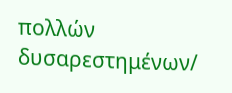πολλών δυσαρεστημένων/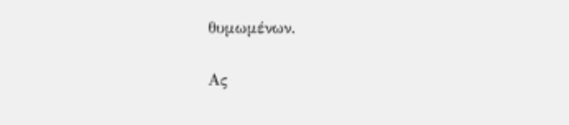θυμωμένων.

Ας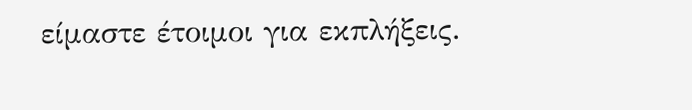είμαστε έτοιμοι για εκπλήξεις.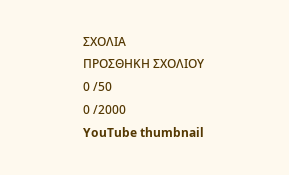ΣΧΟΛΙΑ
ΠΡΟΣΘΗΚΗ ΣΧΟΛΙΟΥ
0 /50
0 /2000
YouTube thumbnail